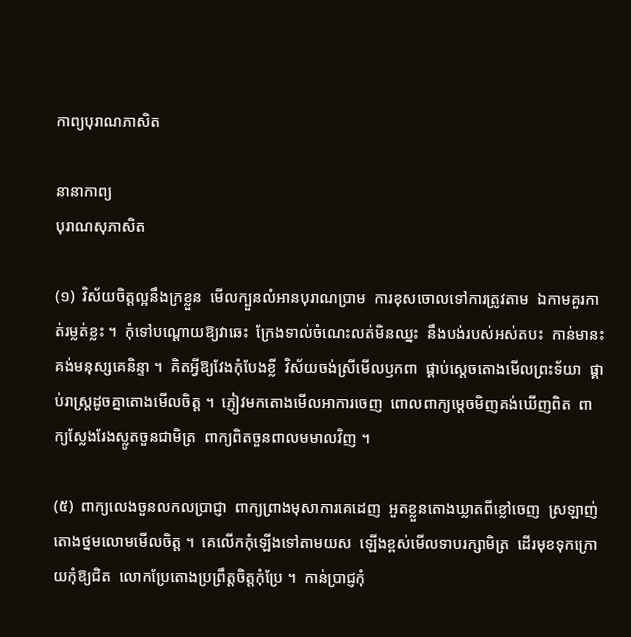កាព្យបុរាណភាសិត

នានាកាព្យ
បុរាណសុភាសិត

(១)  វិស័យចិត្តល្អនឹងក្រខ្លួន  មើលក្បួនលំអានបុរាណប្រាម  ការខុសចោលទៅការត្រូវតាម  ឯកាមគួរកាត់រម្លត់ខ្លះ ។  កុំទៅបណ្ដោយឱ្យវាឆេះ  ក្រែងទាល់ចំណេះលត់មិនឈ្នះ  នឹងបង់របស់អស់តបះ  កាន់មានះគង់មនុស្សគេនិន្ទា ។  គិតអ្វីឱ្យវែងកុំបែងខ្លី  វិស័យចង់ស្រីមើលឫកពា  ផ្គាប់ស្ដេចតោងមើលព្រះទ័យា  ផ្គាប់រាស្រ្តដូចគ្នាតោងមើលចិត្ត ។  ភ្ញៀវមកតោងមើលអាការចេញ  ពោលពាក្យម្ដេចមិញគង់ឃើញពិត  ពាក្យស្លែងរែងស្លូតចួនជាមិត្រ  ពាក្យពិតចួនពាលមមាលវិញ ។

(៥)  ពាក្យលេងចួនលកលប្រាជ្ញា  ពាក្យព្រាងមុសាការគេដេញ  អួតខ្លួនតោងឃ្លាតពីខ្លៅចេញ  ស្រឡាញ់តោងថ្នមលោមមើលចិត្ត ។  គេលើកកុំឡើងទៅតាមយស  ឡើងខ្ពស់មើលទាបរក្សាមិត្រ  ដើរមុខទុកក្រោយកុំឱ្យជិត  លោកប្រែតោងប្រព្រឹត្តចិត្តកុំប្រែ ។  កាន់ប្រាជ្ញកុំ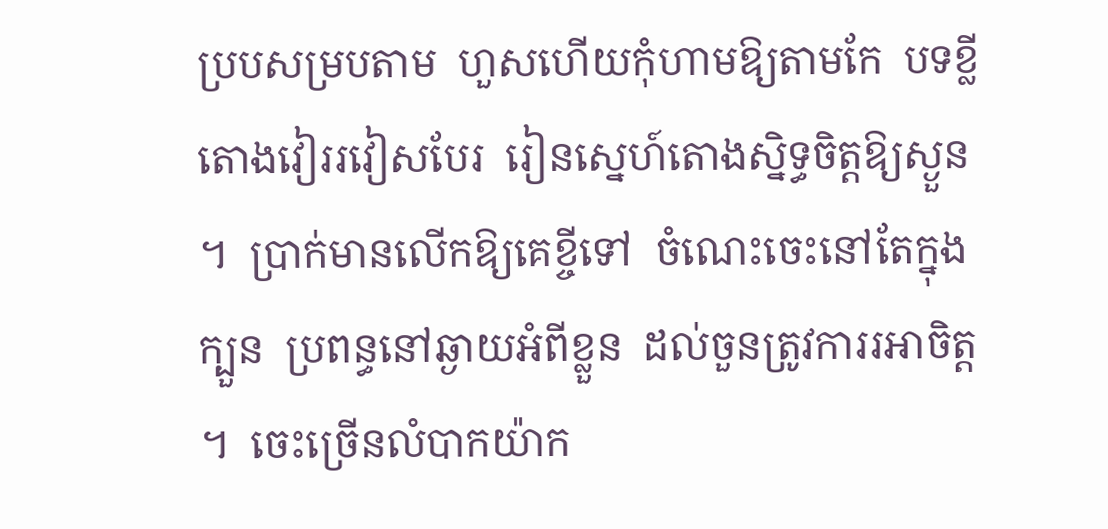ប្របសម្របតាម  ហួសហើយកុំហាមឱ្យតាមកែ  បទខ្លីតោងវៀររវៀសបែរ  រៀនស្នេហ៍តោងស្និទ្ធចិត្តឱ្យស្ងួន ។  ប្រាក់មានលើកឱ្យគេខ្ចីទៅ  ចំណេះចេះនៅតែក្នុងក្បួន  ប្រពន្ធនៅឆ្ងាយអំពីខ្លួន  ដល់ចួនត្រូវការរអាចិត្ត ។  ចេះច្រើនលំបាកយ៉ាក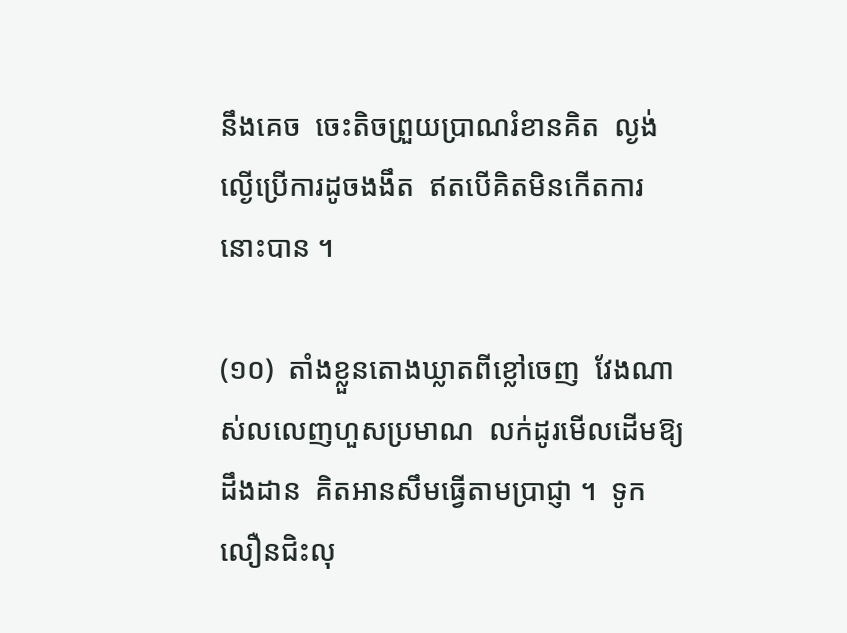នឹងគេច  ចេះតិចព្រួយប្រាណរំខានគិត  ល្ងង់ល្ងើប្រើការដូចងងឹត  ឥតបើគិតមិនកើតការនោះបាន ។

(១០)  តាំងខ្លួនតោងឃ្លាតពីខ្លៅចេញ  វែងណាស់លលេញហួសប្រមាណ  លក់ដូរមើលដើមឱ្យដឹងដាន  គិតអានសឹមធ្វើតាមប្រាជ្ញា ។  ទូកលឿនជិះលុ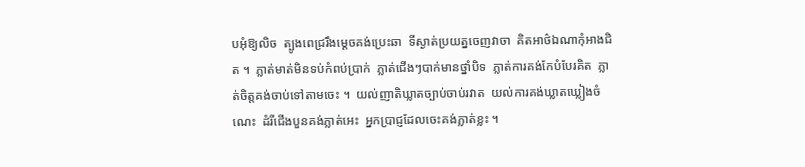បអុំឱ្យលិច  ត្បូងពេជ្ររឹងម្ដេចគង់ប្រេះឆា  ទីស្ងាត់ប្រយត្នចេញវាចា  គិតអាថ៌ឯណាកុំអាងជិត ។  ភ្លាត់មាត់មិនទប់កំពប់ប្រាក់  ភ្លាត់ជើងៗបាក់មានថ្នាំបិទ  ភ្លាត់ការគង់កែបំបែរគិត  ភ្លាត់ចិត្តគង់ចាប់ទៅតាមចេះ ។  យល់ញាតិឃ្លាតច្បាប់ចាប់រវាត  យល់ការគង់ឃ្លាតឃ្លៀងចំណេះ  ដំរីជើងបួនគង់ភ្លាត់អេះ  អ្នកប្រាជ្ញដែលចេះគង់ភ្លាត់ខ្លះ ។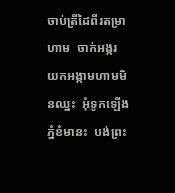ចាប់ត្រីដៃពីរតម្រាហាម  ចាក់អង្ករយកអង្កាមហាមមិនឈ្នះ  អុំទូកឡើងភ្នំខំមានះ  បង់ព្រះ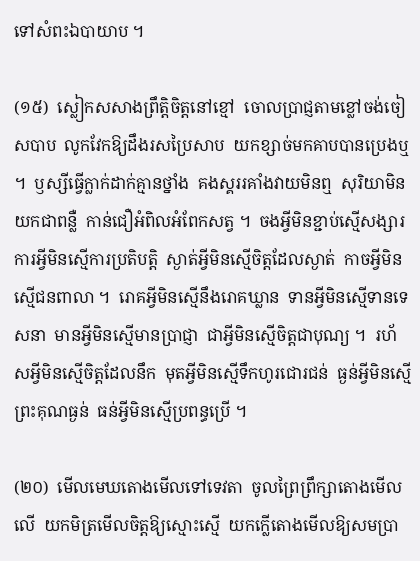ទៅសំពះឯបាយាប ។

(១៥)  ស្លៀកសសាងព្រឹត្តិចិត្តនៅខ្មៅ  ចោលប្រាជ្ញតាមខ្លៅចង់ចៀសបាប  លូកវែកឱ្យដឹងរសប្រៃសាប  យកខ្សាច់មកគាបបានប្រេងឬ ។  ឫស្សីធ្វើក្លាក់ដាក់គ្មានថ្នាំង  គងស្គររគាំងវាយមិនឮ  សុរិយាមិនយកជាពន្លឺ  កាន់ជឿអំពិលអំពែកសត្វ ។  ចងអ្វីមិនខ្ជាប់ស្មើសង្សារ  ការអ្វីមិនស្មើការប្រតិបត្តិ  ស្ងាត់អ្វីមិនស្មើចិត្តដែលស្ងាត់  កាចអ្វីមិនស្មើជនពាលា ។  រោគអ្វីមិនស្មើនឹងរោគឃ្លាន  ទានអ្វីមិនស្មើទានទេសនា  មានអ្វីមិនស្មើមានប្រាជ្ញា  ជាអ្វីមិនស្មើចិត្តជាបុណ្យ ។  រហ័សអ្វីមិនស្មើចិត្តដែលនឹក  មុតអ្វីមិនស្មើទឹកហូរជោរជន់  ធ្ងន់អ្វីមិនស្មើព្រះគុណធ្ងន់  ធន់អ្វីមិនស្មើប្រពន្ធប្រើ ។

(២០)  មើលមេឃតោងមើលទៅទេវតា  ចូលព្រៃព្រឹក្សាតោងមើលលើ  យកមិត្រមើលចិត្តឱ្យស្មោះស្មើ  យកក្លើតោងមើលឱ្យសមប្រា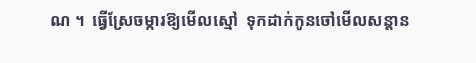ណ ។  ធ្វើស្រែចម្ការឱ្យមើលស្មៅ  ទុកដាក់កូនចៅមើលសន្ដាន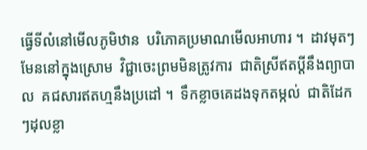ធ្វើទីលំនៅមើលភូមិឋាន  បរិភោគប្រមាណមើលអាហារ ។  ដាវមុតៗមែននៅក្នុងស្រោម  វិជ្ជាចេះព្រមមិនត្រូវការ  ជាតិស្រីឥតប្ដីនឹងព្យាបាល  គជសារឥតហ្មនឹងប្រដៅ ។  ទឹកខ្លាចគេដងទុកតម្កល់  ជាតិដែកៗដុលខ្លា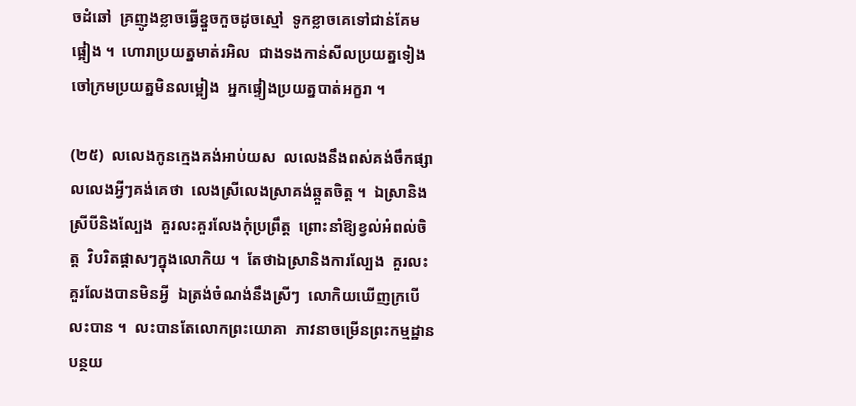ចដំឆៅ  គ្រញូងខ្លាចធ្វើខ្នួចកួចដូចស្មៅ  ទូកខ្លាចគេទៅជាន់គែមផ្អៀង ។  ហោរាប្រយត្នមាត់រអិល  ជាងទងកាន់សីលប្រយត្នទៀង  ចៅក្រមប្រយត្នមិនលម្អៀង  អ្នកផ្ទៀងប្រយត្នបាត់អក្ខរា ។

(២៥)  លលេងកូនក្មេងគង់អាប់យស  លលេងនឹងពស់គង់ចឹកផ្សា  លលេងអ្វីៗគង់គេថា  លេងស្រីលេងស្រាគង់ឆ្កួតចិត្ត ។  ឯស្រានិងស្រីបីនិងល្បែង  គួរលះគួរលែងកុំប្រព្រឹត្ត  ព្រោះនាំឱ្យខ្វល់អំពល់ចិត្ត  វិបរិតផ្ដាសៗក្នុងលោកិយ ។  តែថាឯស្រានិងការល្បែង  គួរលះគួរលែងបានមិនអ្វី  ឯត្រង់ចំណង់នឹងស្រីៗ  លោកិយឃើញក្របើលះបាន ។  លះបានតែលោកព្រះយោគា  ភាវនាចម្រើនព្រះកម្មដ្ឋាន  បន្ថយ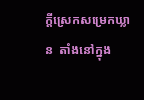ក្ដីស្រេកសម្រេកឃ្លាន  តាំងនៅក្នុង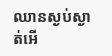ឈានស្ងប់ស្ងាត់អើ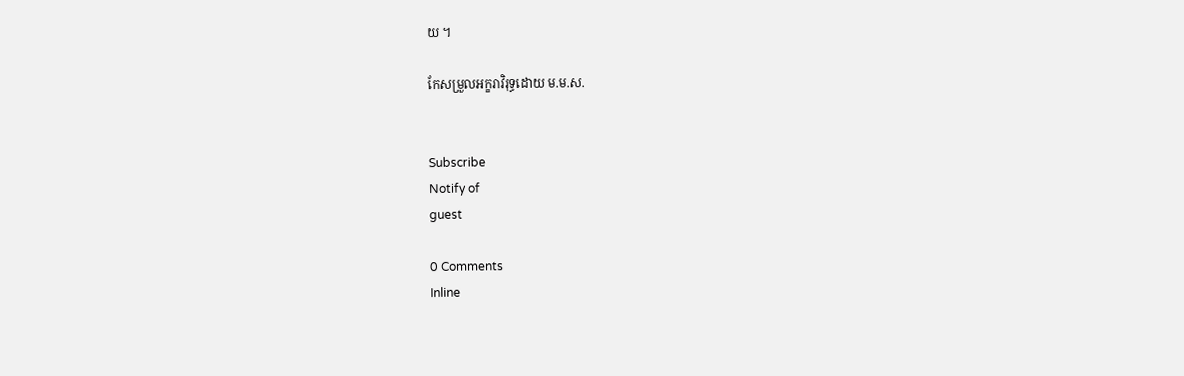យ ។

កែសម្រួលអក្ខរាវិរុទ្ធដោយ ម.ម.ស.


Subscribe
Notify of
guest

0 Comments
Inline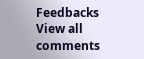Feedbacks
View all comments